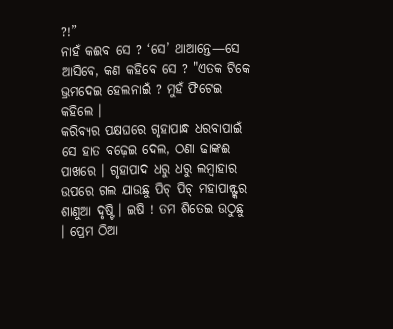?!”
ନାହଁ କଈବ ସେ ? ‘ସେ’ ଥାଆନ୍ତେ—ସେ ଆସିବେ, କଣ କହିବେ ସେ ? "ଏତକ ଟିକେ ଭ୍ରମଦେଇ ହେଲନାଇଁ ? ମୁହଁ ଫିଟେଇ କହିଲେ ।
କରିବ୍ୟର ପକ୍ଷଘରେ ଗୃହାପାନ୍ଧ ଧରବାପାଇଁ ସେ ହାତ ବଢ଼େଇ ଦେଲ, ଠଣା ଢାଙ୍କଈ ପାଖରେ । ଗୃହାପାଦ ଧରୁ ଧରୁ ଲମ୍ବାହାର ଉପରେ ଗଲ ଯାଉଛୁ ପିଚ୍ ପିଚ୍ ମହାପାନ୍ଙ୍କର ଶାଣୁଆ ଦୃଷ୍ଟି । ଇଷି ! ତମ ଶିତେଇ ଉଠୁଛୁ । ପ୍ରେମ ଠିଆ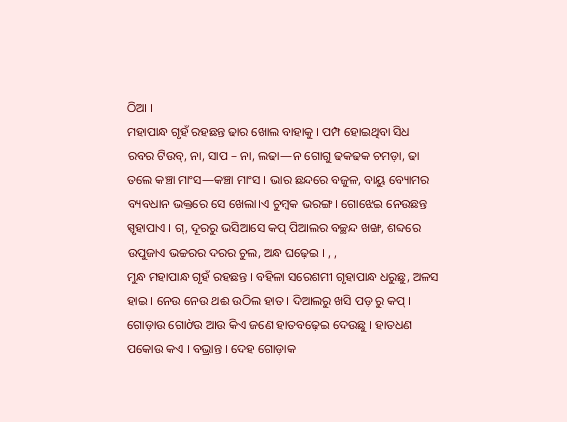ଠିଆ ।
ମହାପାନ୍ଧ ଗୃହଁ ରହଛନ୍ତ ଢାର ଖୋଲ ବାହାକୁ । ପମ୍ପ ହୋଇଥିବା ସିଧ
ରବର ଟିଉବ୍, ନା, ସାପ – ନା, ଲଢା—ନ ଗୋଗୁ ଢକଢକ ଚମଡ଼ା, ଢା ତଲେ କଞ୍ଚା ମାଂସ—କଞ୍ଚା ମାଂସ । ଭାର ଛନ୍ଦରେ ବଜୁଳ, ବାୟୁ ବ୍ୟୋମର ବ୍ୟବଧାନ ଭକ୍ତରେ ସେ ଖେଲା।ଏ ଚୁମ୍ବକ ଭରଙ୍ଗ । ଗୋଝେଇ ନେଉଛନ୍ତ ସ୍ପୃହାପାଏ । ଗ୍, ଦୂରରୁ ଭସିଆସେ କପ୍ ପିଆଲର ବଚ୍ଛନ୍ଦ ଖଙ୍ଖ, ଶବ୍ଦରେ ଉପୁଜାଏ ଭଚ୍ଚରର ଦରର ଚୁଲ, ଅନ୍ଧ ଘଢ଼େଇ । , ,
ମୁନ୍ଧ ମହାପାନ୍ଧ ଗୃହଁ ରହଛନ୍ତ । ବହିଳା ସରେଶମୀ ଗୃହାପାନ୍ଧ ଧରୁଛୁ, ଅଳସ ହାଇ । ନେଉ ନେଉ ଥଈ ଉଠିଲ ହାତ । ଦିଆଲରୁ ଖସି ପଡ଼ ରୁ କପ୍ । ଗୋଡ଼ାଉ ଗୋờଉ ଆଉ କିଏ ଜଣେ ହାତବଢ଼େଇ ଦେଉଛୁ । ହାତଧଣ ପକୋଉ କଏ । ବଭ୍ରାନ୍ତ । ଦେହ ଗୋଡ଼ାକ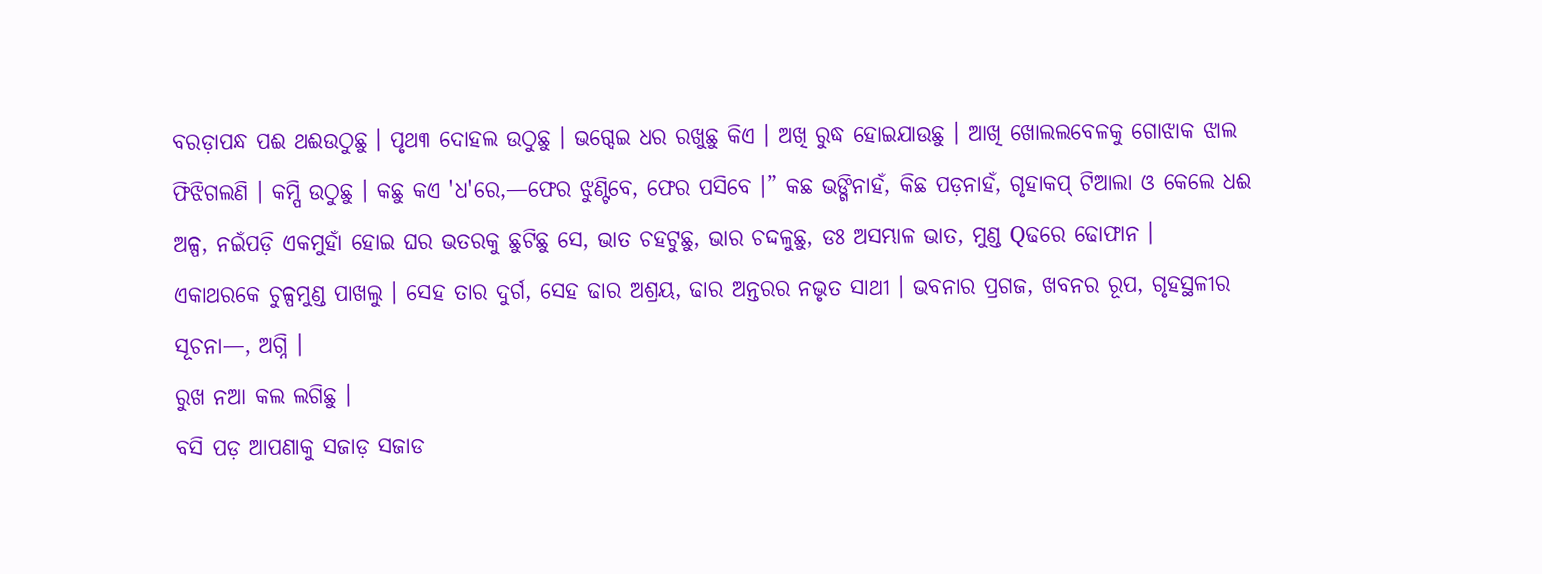ବରଡ଼ାପନ୍ଧ ପଈ ଥଈଉଠୁଛୁ । ପୃଥ୩ ଦୋହଲ ଉଠୁଛୁ । ଭଗ୍ଦେଇ ଧର ରଖୁଛୁ କିଏ । ଅଖି ରୁଦ୍ଧ ହୋଇଯାଉଛୁ । ଆଖି ଖୋଲଲବେଳକୁ ଗୋଝାକ ଝାଲ ଫିଝିଗଲଣି । କମ୍ପି ଉଠୁଛୁ । କଛୁ କଏ 'ଧ'ରେ,—ଫେର ଝୁଣ୍ଟିବେ, ଫେର ପସିବେ ।” କଛ ଭଙ୍ଗିନାହଁ, କିଛ ପଡ଼ନାହଁ, ଗୃହାକପ୍ ଟିଆଲା ଓ କେଲେ ଧଈ ଅଳ୍ପ, ନଇଁପଡ଼ି ଏକମୁହାଁ ହୋଇ ଘର ଭତରକୁ ଛୁଟିଛୁ ସେ, ଭାତ ଚହଟୁଛୁ, ଭାର ଚଦ୍ଦଳୁଛୁ, ଡଃ ଅସମ୍ଭାଳ ଭାତ, ମୁଣ୍ଡ Qଢରେ ଢୋଫାନ ।
ଏକାଥରକେ ଚୁଳ୍ପମୁଣ୍ଡ ପାଖଲୁ । ସେହ ତାର ଦୁର୍ଗ, ସେହ ଢାର ଅଶ୍ରୟ, ଢାର ଅନ୍ତରର ନଭୃତ ସାଥୀ । ଭବନାର ପ୍ରଗଜ, ଖବନର ରୂପ, ଗୃହସ୍ଥଳୀର ସୂଚନା—, ଅଗ୍ନି ।
ରୁଖ ନଆ କଲ ଲଗିଛୁ ।
ବସି ପଡ଼ ଆପଣାକୁ ସଜାଡ଼ ସଜାଡ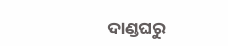ଦାଣ୍ଡଘରୁ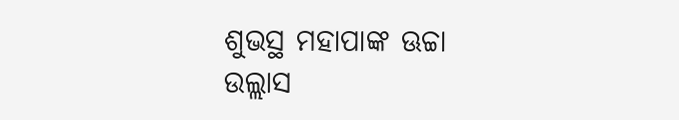ଶୁଭସ୍ଥ ମହାପାଙ୍କ ଊଚ୍ଚା
ଉଲ୍ଲାସ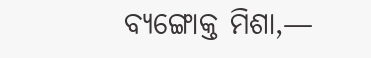ବ୍ୟଙ୍ଗୋକ୍ତ ମିଶା,—